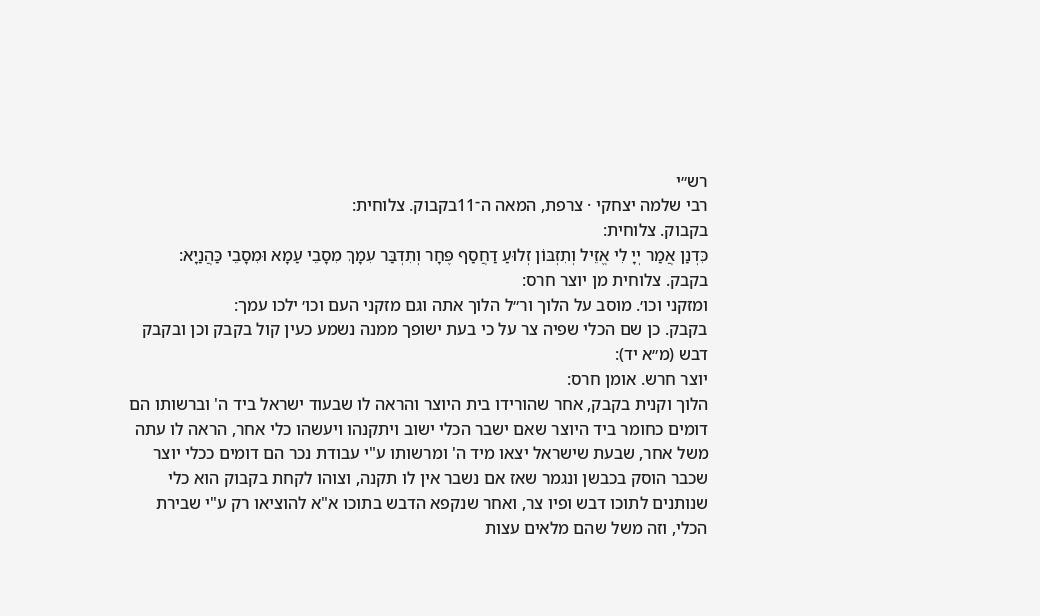רש״י
רבי שלמה יצחקי · צרפת, המאה ה־11בקבוק. צלוחית:
בקבוק. צלוחית:
כִּדְנַן אֲמַר יְיָ לִי אֱזֵיל וְתִזְבּוֹן זְלוּעַ דַחֲסַף פֶּחָר וְתִדְבַּר עִמָךְ מִסָבֵי עַמָא וּמִסָבֵי כַּהֲנַיָא:
בקבק. צלוחית מן יוצר חרס:
ומזקני וכו׳. מוסב על הלוך ור״ל הלוך אתה וגם מזקני העם וכו׳ ילכו עמך:
בקבק. כן שם הכלי שפיה צר על כי בעת ישופך ממנה נשמע כעין קול בקבק וכן ובקבק דבש (מ״א יד):
יוצר חרש. אומן חרס:
הלוך וקנית בקבק, אחר שהורידו בית היוצר והראה לו שבעוד ישראל ביד ה' וברשותו הם דומים כחומר ביד היוצר שאם ישבר הכלי ישוב ויתקנהו ויעשהו כלי אחר, הראה לו עתה משל אחר, שבעת שישראל יצאו מיד ה' ומרשותו ע"י עבודת נכר הם דומים ככלי יוצר שכבר הוסק בכבשן ונגמר שאז אם נשבר אין לו תקנה, וצוהו לקחת בקבוק הוא כלי שנותנים לתוכו דבש ופיו צר, ואחר שנקפא הדבש בתוכו א"א להוציאו רק ע"י שבירת הכלי, וזה משל שהם מלאים עצות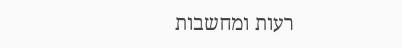רעות ומחשבות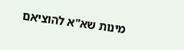מינות שא"א להוציאם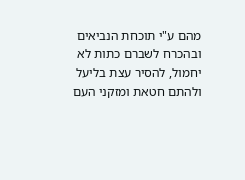מהם ע"י תוכחת הנביאים ובהכרח לשברם כתות לא יחמול, להסיר עצת בליעל ולהתם חטאת ומזקני העם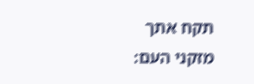תקח אתך מזקני העם: